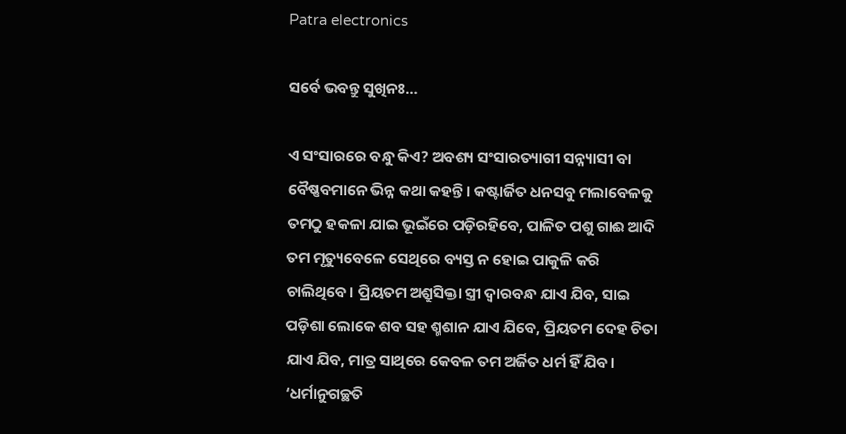Patra electronics

ସର୍ବେ ଭବନ୍ତୁ ସୁଖିନଃ…

ଏ ସଂସାରରେ ବନ୍ଧୁ କିଏ? ଅବଶ୍ୟ ସଂସାରତ୍ୟାଗୀ ସନ୍ନ୍ୟାସୀ ବା ବୈଷ୍ଣବମାନେ ଭିନ୍ନ କଥା କହନ୍ତି। କଷ୍ଟାର୍ଜିତ ଧନସବୁ ମଲାବେଳକୁ ତମଠୁ ହକଳା ଯାଇ ଭୂଇଁରେ ପଡ଼ିରହିବେ, ପାଳିତ ପଶୁ ଗାଈ ଆଦି ତମ ମୃତ୍ୟୁବେଳେ ସେଥିରେ ବ୍ୟସ୍ତ ନ ହୋଇ ପାକୁଳି କରି ଚାଲିଥିବେ। ପ୍ରିୟତମ ଅଶ୍ରୁସିକ୍ତା ସ୍ତ୍ରୀ ଦ୍ବାରବନ୍ଧ ଯାଏ ଯିବ, ସାଇ ପଡ଼ିଶା ଲୋକେ ଶବ ସହ ଶ୍ମଶାନ ଯାଏ ଯିବେ, ପ୍ରିୟତମ ଦେହ ଚିତା ଯାଏ ଯିବ, ମାତ୍ର ସାଥିରେ କେବଳ ତମ ଅର୍ଜିତ ଧର୍ମ ହିଁ ଯିବ। ‘ଧର୍ମାନୁଗଚ୍ଛତି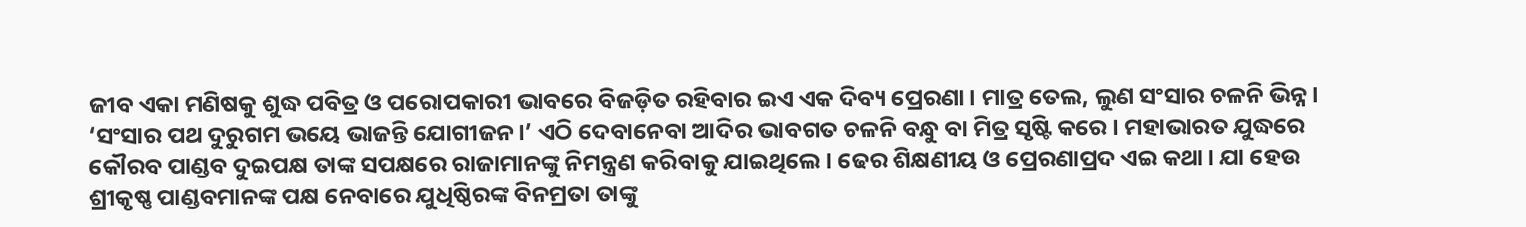ଜୀବ ଏକା ମଣିଷକୁ ଶୁଦ୍ଧ ପବିତ୍ର ଓ ପରୋପକାରୀ ଭାବରେ ବିଜଡ଼ିତ ରହିବାର ଇଏ ଏକ ଦିବ୍ୟ ପ୍ରେରଣା। ମାତ୍ର ତେଲ, ଲୁଣ ସଂସାର ଚଳନି ଭିନ୍ନ। ‘ସଂସାର ପଥ ଦୁରୁଗମ ଭୟେ ଭାଜନ୍ତି ଯୋଗୀଜନ।’ ଏଠି ଦେବାନେବା ଆଦିର ଭାବଗତ ଚଳନି ବନ୍ଧୁ ବା ମିତ୍ର ସୃଷ୍ଟି କରେ। ମହାଭାରତ ଯୁଦ୍ଧରେ କୌରବ ପାଣ୍ଡବ ଦୁଇପକ୍ଷ ତାଙ୍କ ସପକ୍ଷରେ ରାଜାମାନଙ୍କୁ ନିମନ୍ତ୍ରଣ କରିବାକୁ ଯାଇଥିଲେ। ଢେର ଶିକ୍ଷଣୀୟ ଓ ପ୍ରେରଣାପ୍ରଦ ଏଇ କଥା। ଯା ହେଉ ଶ୍ରୀକୃଷ୍ଣ ପାଣ୍ଡବମାନଙ୍କ ପକ୍ଷ ନେବାରେ ଯୁଧିଷ୍ଠିରଙ୍କ ବିନମ୍ରତା ତାଙ୍କୁ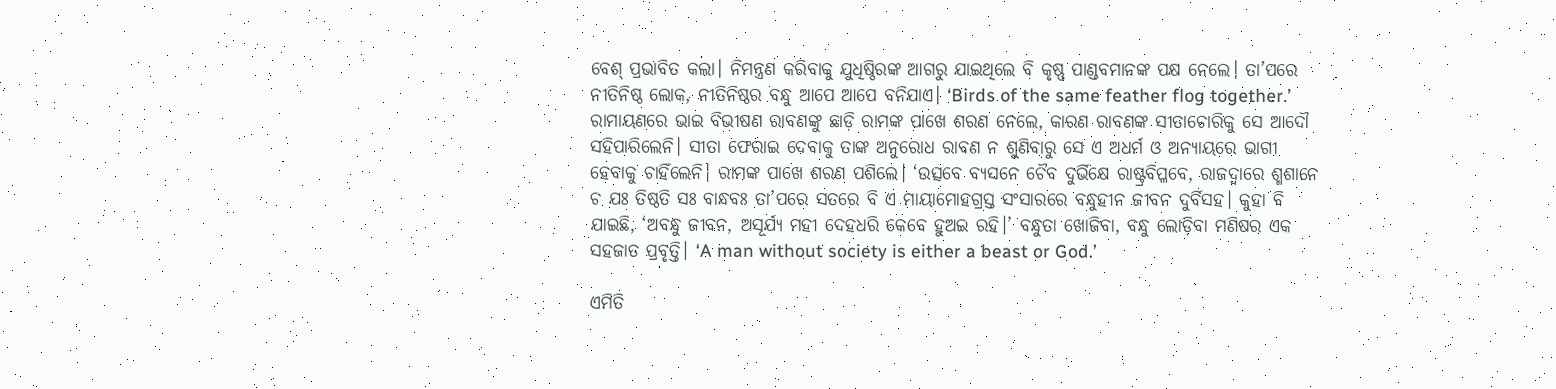ବେଶ୍‌ ପ୍ରଭାବିତ କଲା। ନିମନ୍ତ୍ରଣ କରିବାକୁ ଯୁଧିଷ୍ଠିରଙ୍କ ଆଗରୁ ଯାଇଥିଲେ ବି କୃଷ୍ଣ ପାଣ୍ଡବମାନଙ୍କ ପକ୍ଷ ନେଲେ। ତା’ପରେ ନୀତିନିଷ୍ଠ ଲୋକ, ନୀତିନିଷ୍ଠର ବନ୍ଧୁ ଆପେ ଆପେ ବନିଯାଏ। ‘Birds of the same feather flog together.’ ରାମାୟଣରେ ଭାଇ ବିଭୀଷଣ ରାବଣଙ୍କୁ ଛାଡ଼ି ରାମଙ୍କ ପାଖେ ଶରଣ ନେଲେ, କାରଣ ରାବଣଙ୍କ ସୀତାଚୋରିକୁ ସେ ଆଦୌ ସହିପାରିଲେନି। ସୀତା ଫେରାଇ ଦେବାକୁ ତାଙ୍କ ଅନୁରୋଧ ରାବଣ ନ ଶୁଣିବାରୁ ସେ ଏ ଅଧର୍ମ ଓ ଅନ୍ୟାୟରେ ଭାଗୀ ହେବାକୁ ଚାହିଁଲେନି। ରାମଙ୍କ ପାଖେ ଶରଣ ପଶିଲେ। ‘ଉତ୍ସବେ ବ୍ୟସନେ ଚୈବ ଦୁର୍ଭିକ୍ଷେ ରାଷ୍ଟ୍ରବିପ୍ଳବେ, ରାଜଦ୍ବାରେ ଶ୍ମଶାନେ ଚ ଯଃ ତିଷ୍ଠତି ସଃ ବାନ୍ଧବଃ ତା’ପରେ ସତରେ ବି ଏ ମାୟାମୋହଗ୍ରସ୍ତ ସଂସାରରେ ବନ୍ଧୁହୀନ ଜୀବନ ଦୁର୍ବିସହ। କୁହା ବି ଯାଇଛି, ‘ଅବନ୍ଧୁ ଜୀବନ, ଅସୂର୍ଯ୍ୟ ମହୀ ଦେହଧରି କେବେ ହୁଅଇ ରହି।’ ବନ୍ଧୁତା ଖୋଜିବା, ବନ୍ଧୁ ଲୋଡ଼ିବା ମଣିଷର ଏକ ସହଜାତ ପ୍ରବୃତ୍ତି। ‘A man without society is either a beast or God.’

ଏମିତି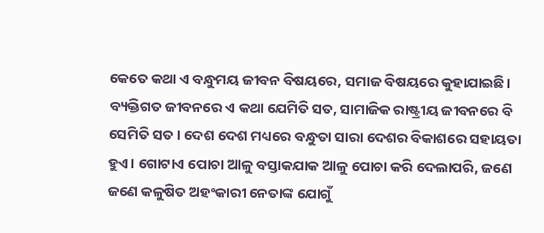କେତେ କଥା ଏ ବନ୍ଧୁମୟ ଜୀବନ ବିଷୟରେ, ସମାଜ ବିଷୟରେ କୁହାଯାଇଛି। ବ୍ୟକ୍ତିଗତ ଜୀବନରେ ଏ କଥା ଯେମିତି ସତ, ସାମାଜିକ ରାଷ୍ଟ୍ରୀୟ ଜୀବନରେ ବି ସେମିତି ସତ। ଦେଶ ଦେଶ ମଧ୍ୟରେ ବନ୍ଧୁତା ସାରା ଦେଶର ବିକାଶରେ ସହାୟତା ହୁଏ। ଗୋଟାଏ ପୋଚା ଆଳୁ ବସ୍ତାକଯାକ ଆଳୁ ପୋଚା କରି ଦେଲାପରି, ଜଣେ ଜଣେ କଳୁଷିତ ଅହଂକାରୀ ନେତାଙ୍କ ଯୋଗୁଁ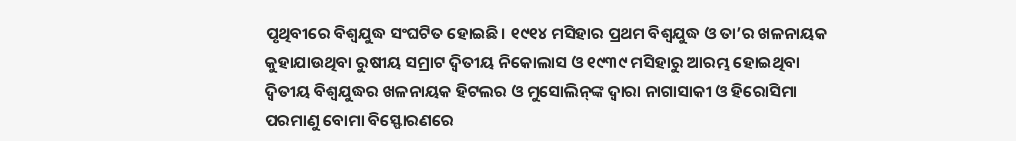ପୃଥିବୀରେ ବିଶ୍ବଯୁଦ୍ଧ ସଂଘଟିତ ହୋଇଛି। ୧୯୧୪ ମସିହାର ପ୍ରଥମ ବିଶ୍ବଯୁଦ୍ଧ ଓ ତା’ର ଖଳନାୟକ କୁହାଯାଉଥିବା ରୁଷୀୟ ସମ୍ରାଟ ଦ୍ବିତୀୟ ନିକୋଲାସ ଓ ୧୯୩୯ ମସିହାରୁ ଆରମ୍ଭ ହୋଇଥିବା ଦ୍ବିତୀୟ ବିଶ୍ବଯୁଦ୍ଧର ଖଳନାୟକ ହିଟଲର ଓ ମୁସୋଲିନ୍‌ଙ୍କ ଦ୍ବାରା ନାଗାସାକୀ ଓ ହିରୋସିମା ପରମାଣୁ ବୋମା ବିସ୍ଫୋରଣରେ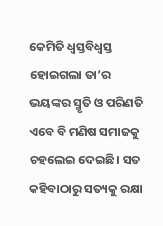କେମିତି ଧ୍ବସ୍ତବିଧ୍ବସ୍ତ ହୋଇଗଲା ତା’ର ଭୟଙ୍କର ସ୍ମୃତି ଓ ପରିଣତି ଏବେ ବି ମଣିଷ ସମାଜକୁ ଚହଲେଇ ଦେଇଛି। ସତ କହିବାଠାରୁ ସତ୍ୟକୁ ରକ୍ଷା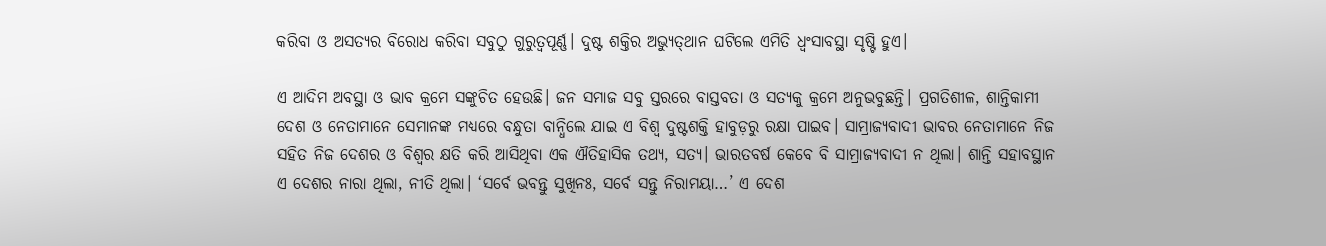କରିବା ଓ ଅସତ୍ୟର ବିରୋଧ କରିବା ସବୁଠୁ ଗୁରୁତ୍ବପୂର୍ଣ୍ଣ। ଦୁଷ୍ଟ ଶକ୍ତିର ଅଭ୍ୟୁତ୍‌ଥାନ ଘଟିଲେ ଏମିତି ଧ୍ବଂସାବସ୍ଥା ସୃଷ୍ଟି ହୁଏ।

ଏ ଆଦିମ ଅବସ୍ଥା ଓ ଭାବ କ୍ରମେ ସଙ୍କୁଚିତ ହେଉଛି। ଜନ ସମାଜ ସବୁ ସ୍ତରରେ ବାସ୍ତବତା ଓ ସତ୍ୟକୁ କ୍ରମେ ଅନୁଭବୁଛନ୍ତି। ପ୍ରଗତିଶୀଳ, ଶାନ୍ତିକାମୀ ଦେଶ ଓ ନେତାମାନେ ସେମାନଙ୍କ ମଧ୍ୟରେ ବନ୍ଧୁତା ବାନ୍ଧିଲେ ଯାଇ ଏ ବିଶ୍ବ ଦୁଷ୍ଟଶକ୍ତି ହାବୁଡ଼ରୁ ରକ୍ଷା ପାଇବ। ସାମ୍ରାଜ୍ୟବାଦୀ ଭାବର ନେତାମାନେ ନିଜ ସହିତ ନିଜ ଦେଶର ଓ ବିଶ୍ବର କ୍ଷତି କରି ଆସିଥିବା ଏକ ଐତିହାସିକ ତଥ୍ୟ, ସତ୍ୟ। ଭାରତବର୍ଷ କେବେ ବି ସାମ୍ରାଜ୍ୟବାଦୀ ନ ଥିଲା। ଶାନ୍ତି ସହାବସ୍ଥାନ ଏ ଦେଶର ନାରା ଥିଲା, ନୀତି ଥିଲା। ‘ସର୍ବେ ଭବନ୍ତୁ ସୁଖିନଃ, ସର୍ବେ ସନ୍ତୁ ନିରାମୟା…’ ଏ ଦେଶ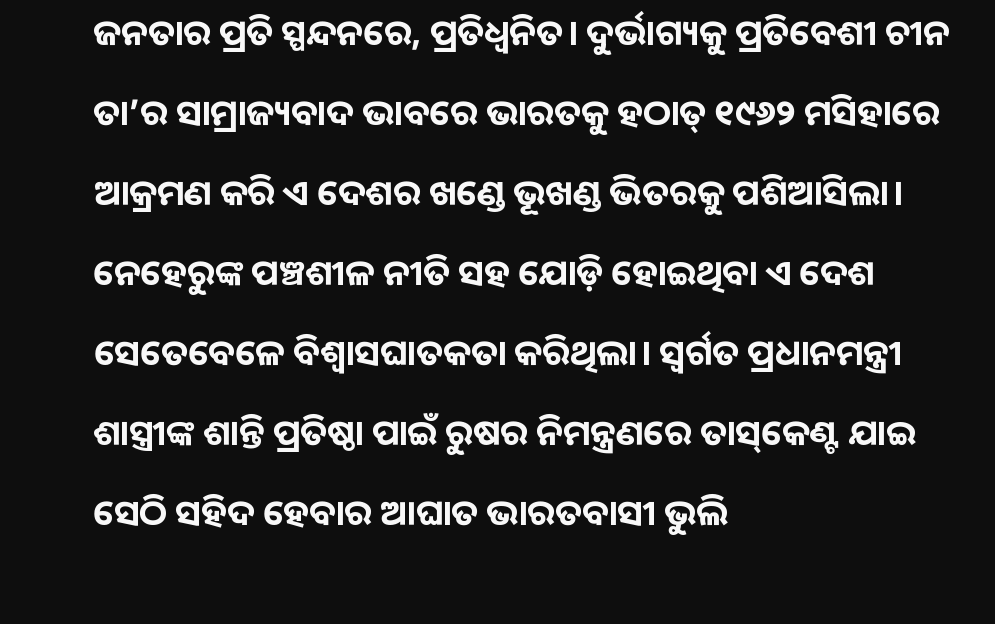ଜନତାର ପ୍ରତି ସ୍ପନ୍ଦନରେ, ପ୍ରତିଧ୍ବନିତ। ଦୁର୍ଭାଗ୍ୟକୁ ପ୍ରତିବେଶୀ ଚୀନ ତା’ର ସାମ୍ରାଜ୍ୟବାଦ ଭାବରେ ଭାରତକୁ ହଠାତ୍‌ ୧୯୬୨ ମସିହାରେ ଆକ୍ରମଣ କରି ଏ ଦେଶର ଖଣ୍ଡେ ଭୂଖଣ୍ଡ ଭିତରକୁ ପଶିଆସିଲା। ନେହେରୁଙ୍କ ପଞ୍ଚଶୀଳ ନୀତି ସହ ଯୋଡ଼ି ହୋଇଥିବା ଏ ଦେଶ ସେତେବେଳେ ବିଶ୍ବାସଘାତକତା କରିଥିଲା। ସ୍ବର୍ଗତ ପ୍ରଧାନମନ୍ତ୍ରୀ ଶାସ୍ତ୍ରୀଙ୍କ ଶାନ୍ତି ପ୍ରତିଷ୍ଠା ପାଇଁ ରୁଷର ନିମନ୍ତ୍ରଣରେ ତାସ୍‌କେଣ୍ଟ ଯାଇ ସେଠି ସହିଦ ହେବାର ଆଘାତ ଭାରତବାସୀ ଭୁଲି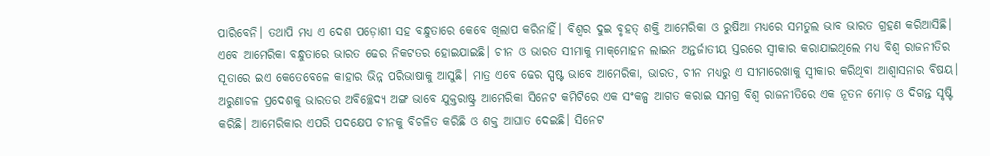ପାରିବେନି। ତଥାପି ମଧ୍ୟ ଏ ଦେଶ ପଡ଼ୋଶୀ ସହ ବନ୍ଧୁତାରେ କେବେ ଖିଲାପ କରିନାହିଁ। ବିଶ୍ବର ଦୁଇ ବୃହତ୍‌ ଶକ୍ତି ଆମେରିକା ଓ ରୁଷିଆ ମଧ୍ୟରେ ସମତୁଲ ଭାବ ଭାରତ ଗ୍ରହଣ କରିଆସିଛି। ଏବେ ଆମେରିକା ବନ୍ଧୁତାରେ ଭାରତ ଢେର ନିକଟତର ହୋଇଯାଇଛି। ଚୀନ ଓ ଭାରତ ସୀମାକୁ ମାକ୍‌ମୋହନ ଲାଇନ ଅନ୍ତର୍ଜାତୀୟ ସ୍ତରରେ ସ୍ବୀକାର କରାଯାଇଥିଲେ ମଧ୍ୟ ବିଶ୍ବ ରାଜନୀତିର ସୂତାରେ ଇଏ କେତେବେଳେ କାହାର ଭିନ୍ନ ପରିଭାଷାକୁ ଆସୁଛି। ମାତ୍ର ଏବେ ଢେର ସ୍ପଷ୍ଟ ଭାବେ ଆମେରିକା, ଭାରତ, ଚୀନ ମଧ୍ୟରୁ ଏ ସୀମାରେଖାକୁ ସ୍ବୀକାର କରିଥିବା ଆଶ୍ବାସନାର ବିଷୟ। ଅରୁଣାଚଳ ପ୍ରଦେଶକୁ ଭାରତର ଅବିଚ୍ଛେଦ୍ୟ ଅଙ୍ଗ ଭାବେ ଯୁକ୍ତରାଷ୍ଟ୍ର ଆମେରିକା ସିନେଟ କମିଟିରେ ଏକ ସଂକଳ୍ପ ଆଗତ କରାଇ ସମଗ୍ର ବିଶ୍ବ ରାଜନୀତିରେ ଏକ ନୂତନ ମୋଡ଼ ଓ ଦିଗନ୍ତ ସୃଷ୍ଟି କରିଛି। ଆମେରିକାର ଏପରି ପଦକ୍ଷେପ ଚୀନକୁ ବିଚଳିତ କରିଛି ଓ ଶକ୍ତ ଆଘାତ ଦେଇଛି। ସିନେଟ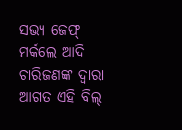ସଭ୍ୟ ଜେଫ୍‌ ମର୍କଲେ ଆଦି ଚାରିଜଣଙ୍କ ଦ୍ବାରା ଆଗତ ଏହି ବିଲ୍‌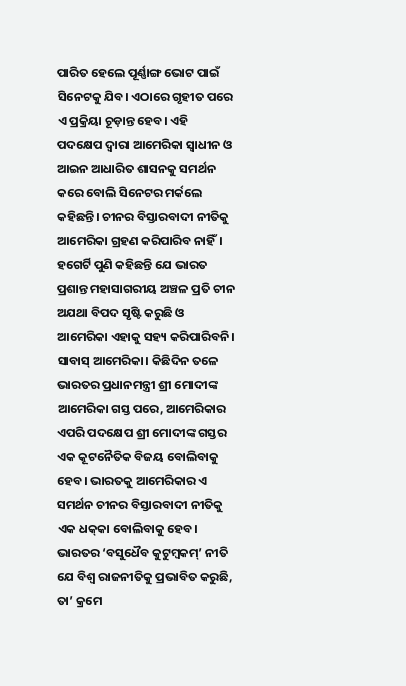ପାରିତ ହେଲେ ପୂର୍ଣ୍ଣାଙ୍ଗ ଭୋଟ ପାଇଁ ସିନେଟକୁ ଯିବ। ଏଠାରେ ଗୃହୀତ ପରେ ଏ ପ୍ରକ୍ରିୟା ଚୂଡ଼ାନ୍ତ ହେବ। ଏହି ପଦକ୍ଷେପ ଦ୍ବାରା ଆମେରିକା ସ୍ବାଧୀନ ଓ ଆଇନ ଆଧାରିତ ଶାସନକୁ ସମର୍ଥନ କରେ ବୋଲି ସିନେଟର ମର୍କଲେ କହିଛନ୍ତି। ଚୀନର ବିସ୍ତାରବାଦୀ ନୀତିକୁ ଆମେରିକା ଗ୍ରହଣ କରିପାରିବ ନାହିଁ। ହଗେର୍ଟି ପୁଣି କହିଛନ୍ତି ଯେ ଭାରତ ପ୍ରଶାନ୍ତ ମହାସାଗରୀୟ ଅଞ୍ଚଳ ପ୍ରତି ଚୀନ ଅଯଥା ବିପଦ ସୃଷ୍ଟି କରୁଛି ଓ ଆମେରିକା ଏହାକୁ ସହ୍ୟ କରିପାରିବନି। ସାବାସ୍‌ ଆମେରିକା। କିଛିଦିନ ତଳେ ଭାରତର ପ୍ରଧାନମନ୍ତ୍ରୀ ଶ୍ରୀ ମୋଦୀଙ୍କ ଆମେରିକା ଗସ୍ତ ପରେ, ଆମେରିକାର ଏପରି ପଦକ୍ଷେପ ଶ୍ରୀ ମୋଦୀଙ୍କ ଗସ୍ତର ଏକ କୂଟନୈତିକ ବିଜୟ ବୋଲିବାକୁ ହେବ। ଭାରତକୁ ଆମେରିକାର ଏ ସମର୍ଥନ ଚୀନର ବିସ୍ତାରବାଦୀ ନୀତିକୁ ଏକ ଧକ୍‌କା ବୋଲିବାକୁ ହେବ। ଭାରତର ‘ବସୁଧୈବ କୁଟୁମ୍ବକମ୍‌’ ନୀତି ଯେ ବିଶ୍ବ ରାଜନୀତିକୁ ପ୍ରଭାବିତ କରୁଛି, ତା’ କ୍ରମେ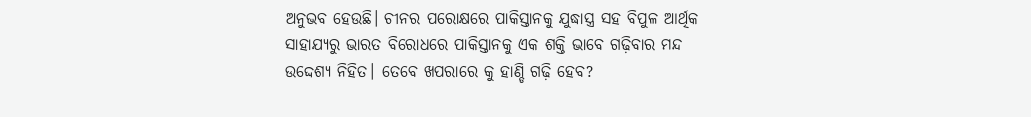ଅନୁଭବ ହେଉଛି। ଚୀନର ପରୋକ୍ଷରେ ପାକିସ୍ତାନକୁ ଯୁଦ୍ଧାସ୍ତ୍ର ସହ ବିପୁଳ ଆର୍ଥିକ ସାହାଯ୍ୟରୁ ଭାରତ ବିରୋଧରେ ପାକିସ୍ତାନକୁ ଏକ ଶକ୍ତି ଭାବେ ଗଢ଼ିବାର ମନ୍ଦ ଉଦ୍ଦେଶ୍ୟ ନିହିତ। ତେବେ ଖପରାରେ କୁ ହାଣ୍ଡି ଗଢ଼ି ହେବ?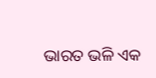ଭାରତ ଭଳି ଏକ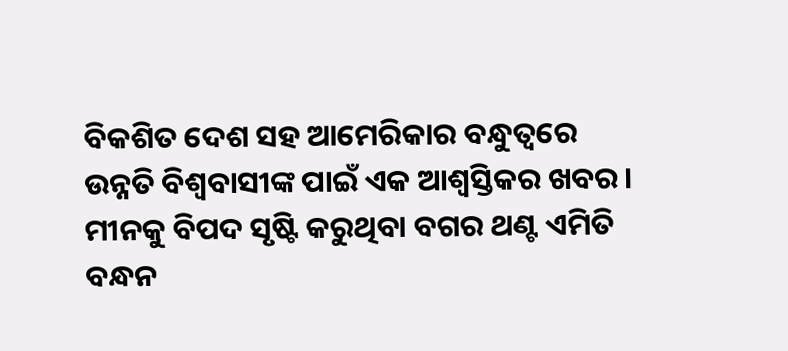ବିକଶିତ ଦେଶ ସହ ଆମେରିକାର ବନ୍ଧୁତ୍ବରେ ଉନ୍ନତି ବିଶ୍ବବାସୀଙ୍କ ପାଇଁ ଏକ ଆଶ୍ବସ୍ତିକର ଖବର। ମୀନକୁ ବିପଦ ସୃଷ୍ଟି କରୁଥିବା ବଗର ଥଣ୍ଟ ଏମିତି ବନ୍ଧନ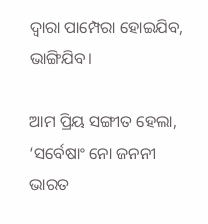ଦ୍ବାରା ପାମ୍ପେରା ହୋଇଯିବ, ଭାଙ୍ଗିଯିବ।

ଆମ ପ୍ରିୟ ସଙ୍ଗୀତ ହେଲା, ‘ସର୍ବେଷାଂ ନୋ ଜନନୀ ଭାରତ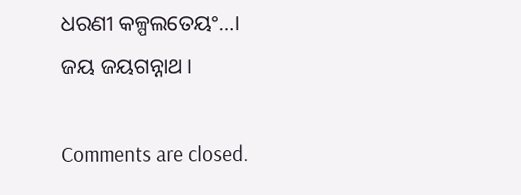ଧରଣୀ କଳ୍ପଲତେୟଂ…।
ଜୟ ଜୟଗନ୍ନାଥ।

Comments are closed.